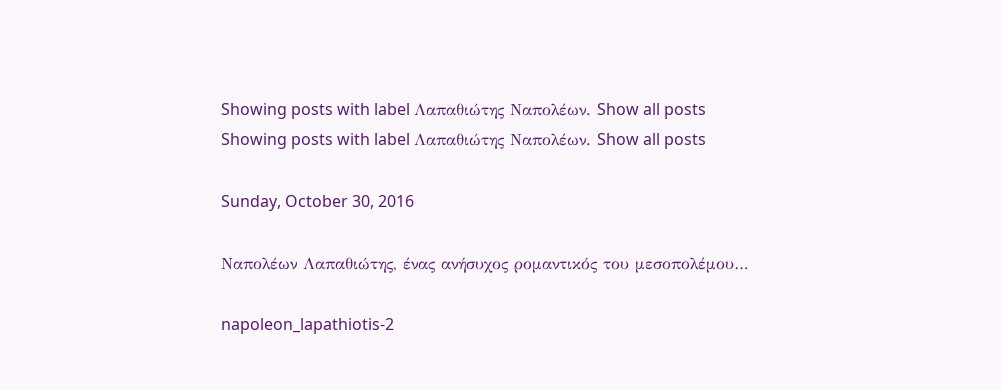Showing posts with label Λαπαθιώτης Ναπολέων. Show all posts
Showing posts with label Λαπαθιώτης Ναπολέων. Show all posts

Sunday, October 30, 2016

Ναπολέων Λαπαθιώτης, ένας ανήσυχος ρομαντικός του μεσοπολέμου…

napoleon_lapathiotis-2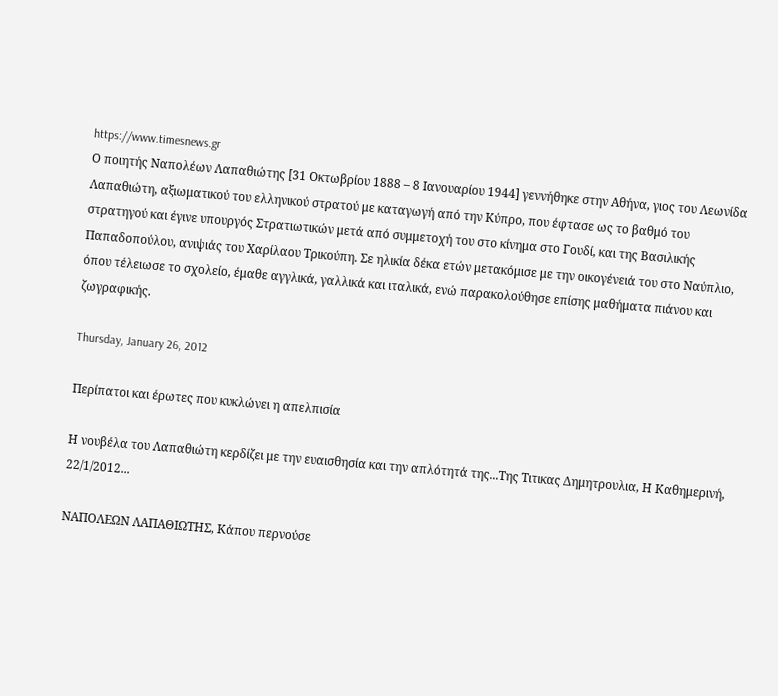https://www.timesnews.gr
Ο ποιητής Ναπολέων Λαπαθιώτης [31 Οκτωβρίου 1888 – 8 Ιανουαρίου 1944] γεννήθηκε στην Αθήνα, γιος του Λεωνίδα Λαπαθιώτη, αξιωματικού του ελληνικού στρατού με καταγωγή από την Κύπρο, που έφτασε ως το βαθμό του στρατηγού και έγινε υπουργός Στρατιωτικών μετά από συμμετοχή του στο κίνημα στο Γουδί, και της Βασιλικής Παπαδοπούλου, ανιψιάς του Χαρίλαου Τρικούπη. Σε ηλικία δέκα ετών μετακόμισε με την οικογένειά του στο Ναύπλιο, όπου τέλειωσε το σχολείο, έμαθε αγγλικά, γαλλικά και ιταλικά, ενώ παρακολούθησε επίσης μαθήματα πιάνου και ζωγραφικής.

Thursday, January 26, 2012

Περίπατοι και έρωτες που κυκλώνει η απελπισία

Η νουβέλα του Λαπαθιώτη κερδίζει με την ευαισθησία και την απλότητά της...Της Τιτικας Δημητρουλια, Η Καθημερινή, 22/1/2012...

ΝΑΠΟΛΕΩΝ ΛΑΠΑΘΙΩΤΗΣ, Κάπου περνούσε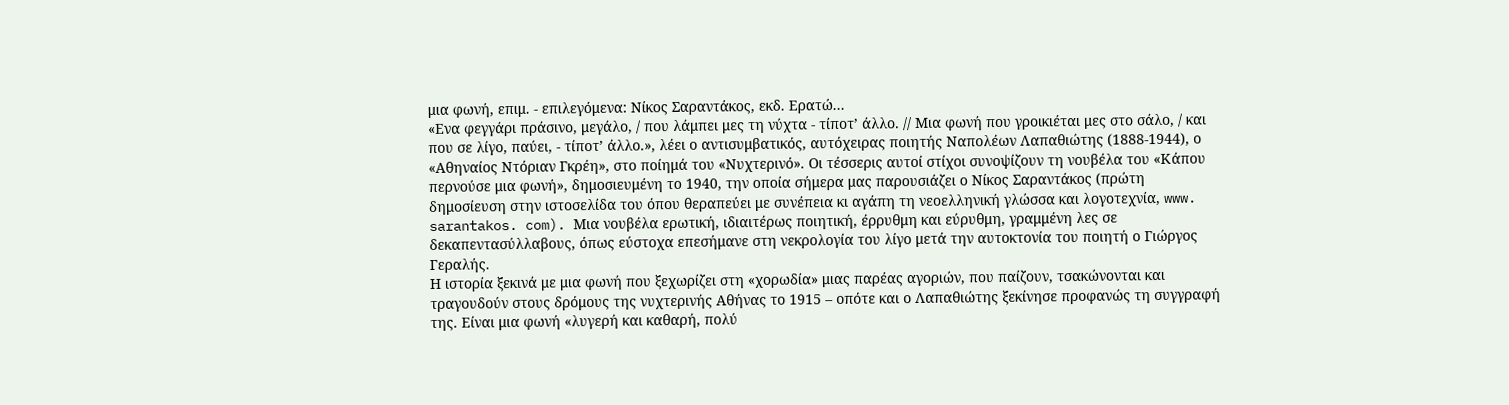μια φωνή, επιμ. - επιλεγόμενα: Νίκος Σαραντάκος, εκδ. Ερατώ...
«Ενα φεγγάρι πράσινο, μεγάλο, / που λάμπει μες τη νύχτα - τίποτ’ άλλο. // Μια φωνή που γροικιέται μες στο σάλο, / και που σε λίγο, παύει, - τίποτ’ άλλο.», λέει ο αντισυμβατικός, αυτόχειρας ποιητής Ναπολέων Λαπαθιώτης (1888-1944), ο «Αθηναίος Ντόριαν Γκρέη», στο ποίημά του «Νυχτερινό». Οι τέσσερις αυτοί στίχοι συνοψίζουν τη νουβέλα του «Κάπου περνούσε μια φωνή», δημοσιευμένη το 1940, την οποία σήμερα μας παρουσιάζει ο Νίκος Σαραντάκος (πρώτη δημοσίευση στην ιστοσελίδα του όπου θεραπεύει με συνέπεια κι αγάπη τη νεοελληνική γλώσσα και λογοτεχνία, www. sarantakos. com). Μια νουβέλα ερωτική, ιδιαιτέρως ποιητική, έρρυθμη και εύρυθμη, γραμμένη λες σε δεκαπεντασύλλαβους, όπως εύστοχα επεσήμανε στη νεκρολογία του λίγο μετά την αυτοκτονία του ποιητή ο Γιώργος Γεραλής.
Η ιστορία ξεκινά με μια φωνή που ξεχωρίζει στη «χορωδία» μιας παρέας αγοριών, που παίζουν, τσακώνονται και τραγουδούν στους δρόμους της νυχτερινής Αθήνας το 1915 – οπότε και ο Λαπαθιώτης ξεκίνησε προφανώς τη συγγραφή της. Είναι μια φωνή «λυγερή και καθαρή, πολύ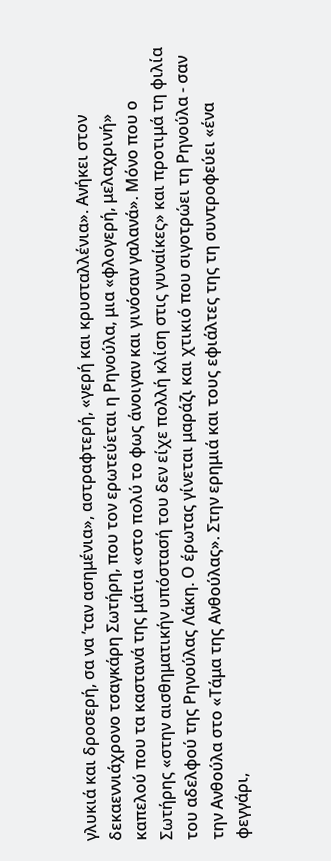γλυκιά και δροσερή, σα να ’ταν ασημένια», αστραφτερή, «γερή και κρυσταλλένια». Ανήκει στον δεκαεννιάχρονο τσαγκάρη Σωτήρη, που τον ερωτεύεται η Ρηνούλα, μια «φλογερή, μελαχρινή» καπελού που τα καστανά της μάτια «στο πολύ το φως άνοιγαν και γινόσαν γαλανά». Μόνο που ο Σωτήρης «στην αισθηματικήν υπόστασή του δεν είχε πολλή κλίση στις γυναίκες» και προτιμά τη φιλία του αδελφού της Ρηνούλας Λάκη. Ο έρωτας γίνεται μαράζι και χτικιό που σιγοτρώει τη Ρηνούλα - σαν την Ανθούλα στο «Τάμα της Ανθούλας». Στην ερημιά και τους εφιάλτες της τη συντροφεύει «ένα φεγγάρι,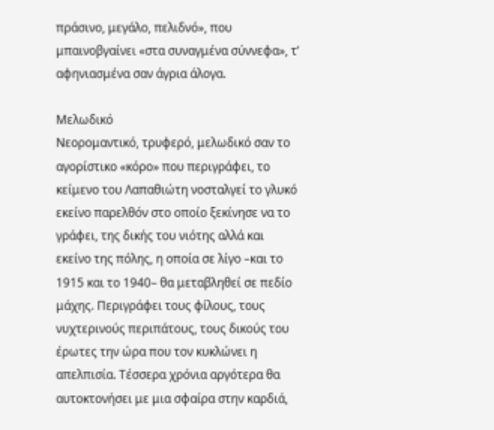πράσινο, μεγάλο, πελιδνό», που μπαινοβγαίνει «στα συναγμένα σύννεφα», τ’ αφηνιασμένα σαν άγρια άλογα.

Μελωδικό
Νεορομαντικό, τρυφερό, μελωδικό σαν το αγορίστικο «κόρο» που περιγράφει, το κείμενο του Λαπαθιώτη νοσταλγεί το γλυκό εκείνο παρελθόν στο οποίο ξεκίνησε να το γράφει, της δικής του νιότης αλλά και εκείνο της πόλης, η οποία σε λίγο –και το 1915 και το 1940– θα μεταβληθεί σε πεδίο μάχης. Περιγράφει τους φίλους, τους νυχτερινούς περιπάτους, τους δικούς του έρωτες την ώρα που τον κυκλώνει η απελπισία. Τέσσερα χρόνια αργότερα θα αυτοκτονήσει με μια σφαίρα στην καρδιά,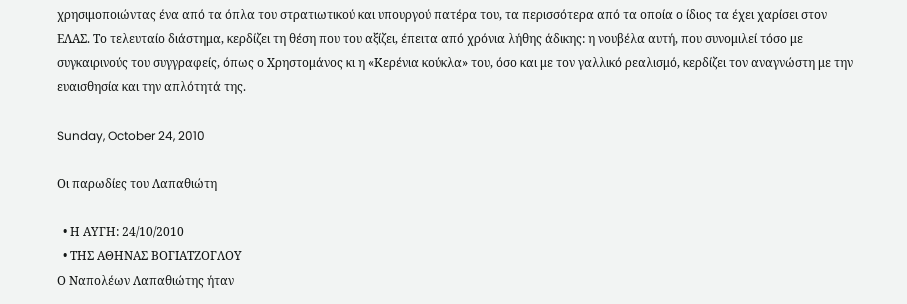χρησιμοποιώντας ένα από τα όπλα του στρατιωτικού και υπουργού πατέρα του, τα περισσότερα από τα οποία ο ίδιος τα έχει χαρίσει στον ΕΛΑΣ. Το τελευταίο διάστημα, κερδίζει τη θέση που του αξίζει, έπειτα από χρόνια λήθης άδικης: η νουβέλα αυτή, που συνομιλεί τόσο με συγκαιρινούς του συγγραφείς, όπως ο Χρηστομάνος κι η «Κερένια κούκλα» του, όσο και με τον γαλλικό ρεαλισμό, κερδίζει τον αναγνώστη με την ευαισθησία και την απλότητά της.

Sunday, October 24, 2010

Οι παρωδίες του Λαπαθιώτη

  • Η ΑΥΓΗ: 24/10/2010
  • ΤΗΣ ΑΘΗΝΑΣ ΒΟΓΙΑΤΖΟΓΛΟΥ
Ο Ναπολέων Λαπαθιώτης ήταν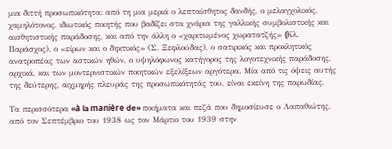μια διττή προσωπικότητα: από τη μια μεριά ο λεπταίσθητος δανδής, ο μελαγχολικός, χαμηλότονος, ιδιωτικός ποιητής που βαδίζει στα χνάρια της γαλλικής συμβολιστικής και αισθητιστικής παράδοσης, και από την άλλη ο «χαριτωμένος χωρατατζής» (Kλ. Παράσχος), ο «είρων και ο δηκτικός» (Σ. Ξεφλούδας), ο σατιρικός και προκλητικός ανατροπέας των αστικών ηθών, ο υψηλόφωνος κατήγορος της λογοτεχνικής παράδοσης, αρχικά, και των μοντερνιστικών ποιητικών εξελίξεων αργότερα. Μία από τις όψεις αυτής της δεύτερης, αιχμηρής πλευράς της προσωπικότητάς του, είναι εκείνη της παρωδίας.

Τα περισσότερα «à la manière de» ποιήματα και πεζά που δημοσίευσε ο Λαπαθιώτης, από τον Σεπτέμβριο του 1938 ως τον Μάρτιο του 1939 στην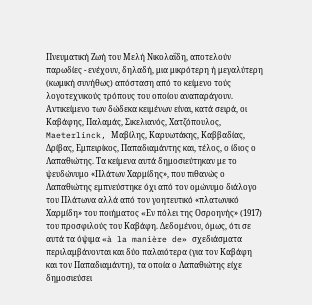Πνευματική Ζωή του Μελή Νικολαΐδη, αποτελούν παρωδίες - ενέχουν, δηλαδή, μια μικρότερη ή μεγαλύτερη (κωμική συνήθως) απόσταση από το κείμενο τούς λογοτεχνικούς τρόπους του οποίου αναπαράγουν. Αντικείμενο των δώδεκα κειμένων είναι, κατά σειρά, οι Καβάφης, Παλαμάς, Σικελιανός, Χατζόπουλος, Maeterlinck, Μαβίλης, Καρυωτάκης, Καββαδίας, Δρίβας, Εμπειρίκος, Παπαδιαμάντης και, τέλος, ο ίδιος ο Λαπαθιώτης. Τα κείμενα αυτά δημοσιεύτηκαν με το ψευδώνυμο «Πλάτων Χαρμίδης», που πιθανώς ο Λαπαθιώτης εμπνεύστηκε όχι από τον ομώνυμο διάλογο του Πλάτωνα αλλά από τον γοητευτικό «πλατωνικό Χαρμίδη» του ποιήματος «Eν πόλει της Οσροηνής» (1917) του προσφιλούς του Καβάφη. Δεδομένου, όμως, ότι σε αυτά τα όψιμα «à la manière de» σχεδιάσματα περιλαμβάνονται και δύο παλαιότερα (για τον Καβάφη και τον Παπαδιαμάντη), τα οποία ο Λαπαθιώτης είχε δημοσιεύσει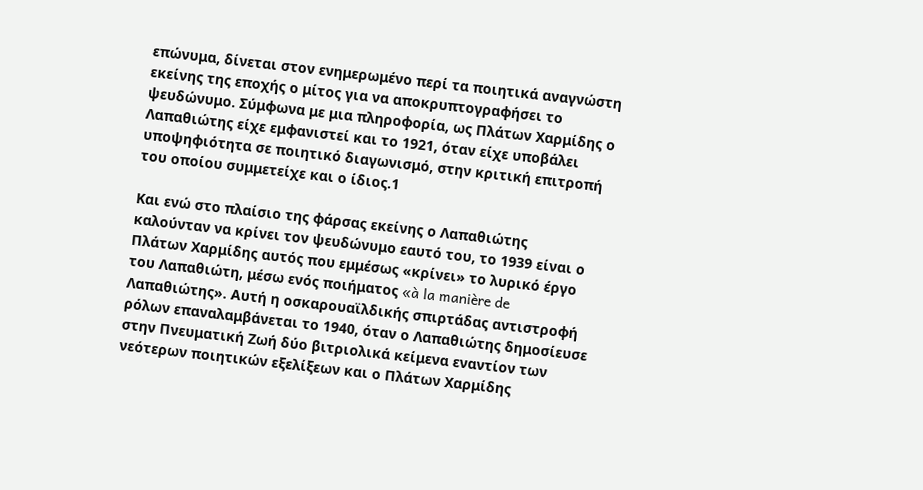επώνυμα, δίνεται στον ενημερωμένο περί τα ποιητικά αναγνώστη εκείνης της εποχής ο μίτος για να αποκρυπτογραφήσει το ψευδώνυμο. Σύμφωνα με μια πληροφορία, ως Πλάτων Χαρμίδης ο Λαπαθιώτης είχε εμφανιστεί και το 1921, όταν είχε υποβάλει υποψηφιότητα σε ποιητικό διαγωνισμό, στην κριτική επιτροπή του οποίου συμμετείχε και ο ίδιος.1

Και ενώ στο πλαίσιο της φάρσας εκείνης ο Λαπαθιώτης καλούνταν να κρίνει τον ψευδώνυμο εαυτό του, το 1939 είναι ο Πλάτων Χαρμίδης αυτός που εμμέσως «κρίνει» το λυρικό έργο του Λαπαθιώτη, μέσω ενός ποιήματος «à la manière de Λαπαθιώτης». Αυτή η οσκαρουαϊλδικής σπιρτάδας αντιστροφή ρόλων επαναλαμβάνεται το 1940, όταν ο Λαπαθιώτης δημοσίευσε στην Πνευματική Ζωή δύο βιτριολικά κείμενα εναντίον των νεότερων ποιητικών εξελίξεων και ο Πλάτων Χαρμίδης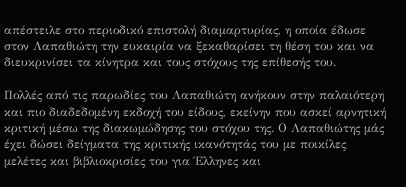απέστειλε στο περιοδικό επιστολή διαμαρτυρίας, η οποία έδωσε στον Λαπαθιώτη την ευκαιρία να ξεκαθαρίσει τη θέση του και να διευκρινίσει τα κίνητρα και τους στόχους της επίθεσής του.

Πολλές από τις παρωδίες του Λαπαθιώτη ανήκουν στην παλαιότερη και πιο διαδεδομένη εκδοχή του είδους, εκείνην που ασκεί αρνητική κριτική μέσω της διακωμώδησης του στόχου της. Ο Λαπαθιώτης μάς έχει δώσει δείγματα της κριτικής ικανότητάς του με ποικίλες μελέτες και βιβλιοκρισίες του για Έλληνες και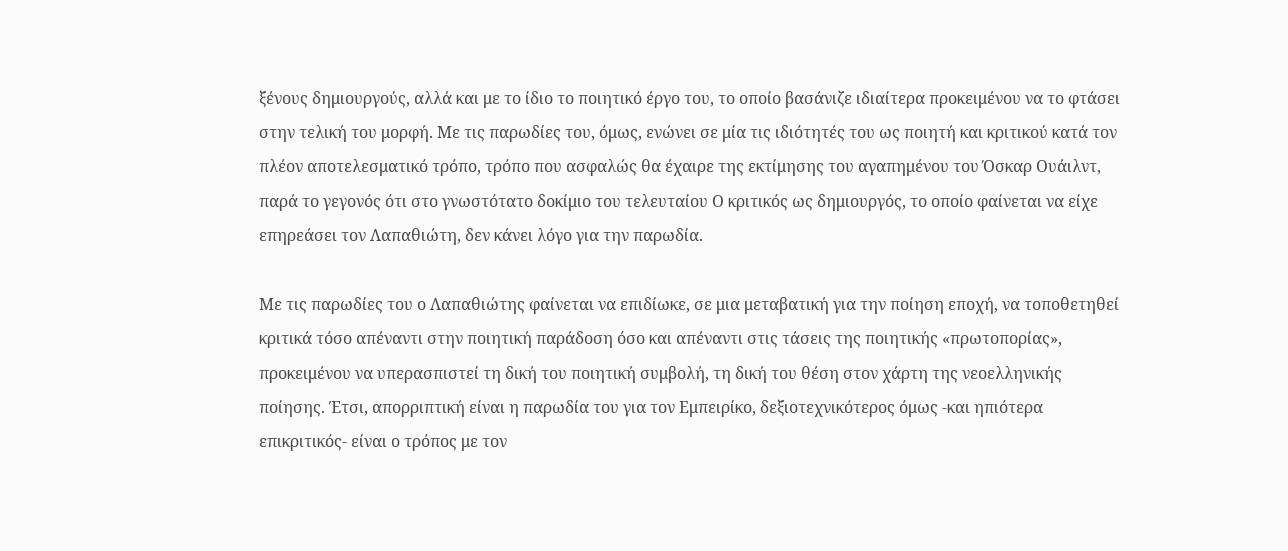ξένους δημιουργούς, αλλά και με το ίδιο το ποιητικό έργο του, το οποίο βασάνιζε ιδιαίτερα προκειμένου να το φτάσει στην τελική του μορφή. Με τις παρωδίες του, όμως, ενώνει σε μία τις ιδιότητές του ως ποιητή και κριτικού κατά τον πλέον αποτελεσματικό τρόπο, τρόπο που ασφαλώς θα έχαιρε της εκτίμησης του αγαπημένου του Όσκαρ Ουάιλντ, παρά το γεγονός ότι στο γνωστότατο δοκίμιο του τελευταίου Ο κριτικός ως δημιουργός, το οποίο φαίνεται να είχε επηρεάσει τον Λαπαθιώτη, δεν κάνει λόγο για την παρωδία.

Με τις παρωδίες του ο Λαπαθιώτης φαίνεται να επιδίωκε, σε μια μεταβατική για την ποίηση εποχή, να τοποθετηθεί κριτικά τόσο απέναντι στην ποιητική παράδοση όσο και απέναντι στις τάσεις της ποιητικής «πρωτοπορίας», προκειμένου να υπερασπιστεί τη δική του ποιητική συμβολή, τη δική του θέση στον χάρτη της νεοελληνικής ποίησης. Έτσι, απορριπτική είναι η παρωδία του για τον Εμπειρίκο, δεξιοτεχνικότερος όμως -και ηπιότερα επικριτικός- είναι ο τρόπος με τον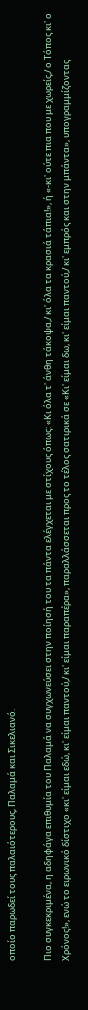οποίο παρωδεί τους παλαιότερους, Παλαμά και Σικελιανό.

Πιο συγκεκριμένα, η αδηφάγα επιθυμία του Παλαμά να συγχωνεύσει στην ποίησή του τα πάντα ελέγχεται με στίχους όπως: «Κι όλα τ' άνθη τάκοψα,/ κι' όλα τα κρασιά τάπια!», ή «-κι' ούτε πια που με χωρείς,/ ο Τόπος κι' ο Χρόνος!», ενώ το ειρωνικό δίστιχο «κι' είμαι εδώ, κι' είμαι παντού,/ κι' είμαι παραπέρα», παραλλάσσεται προς το τέλος σατιρικά σε «Κι' είμαι δω, κι' είμαι παντού,/ κι' εμπρός και στην μπάντα», υπογραμμίζοντας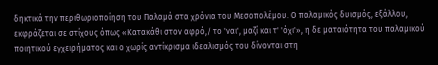δηκτικά την περιθωριοποίηση του Παλαμά στα χρόνια του Μεσοπολέμου. Ο παλαμικός δυισμός, εξάλλου, εκφράζεται σε στίχους όπως «Κατακάθι στον αφρό,/ το 'ναι', μαζί και τ' 'όχι'», η δε ματαιότητα του παλαμικού ποιητικού εγχειρήματος και ο χωρίς αντίκρισμα ιδεαλισμός του δίνονται στη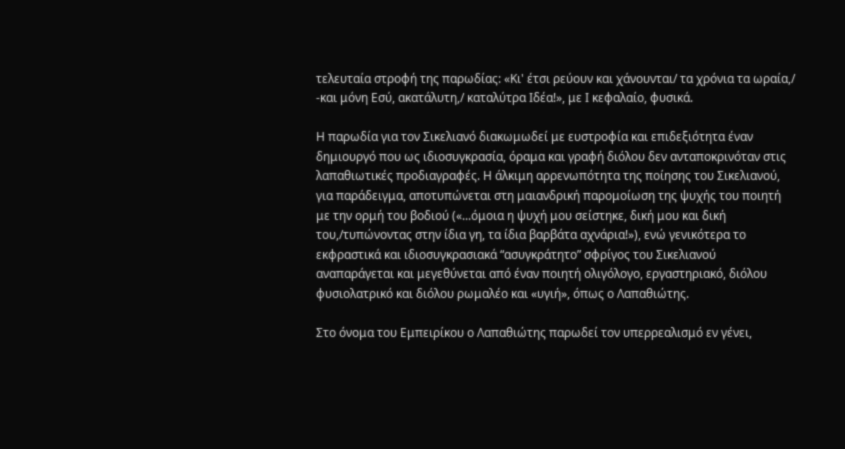τελευταία στροφή της παρωδίας: «Κι' έτσι ρεύουν και χάνουνται/ τα χρόνια τα ωραία,/ -και μόνη Εσύ, ακατάλυτη,/ καταλύτρα Ιδέα!», με Ι κεφαλαίο, φυσικά.

Η παρωδία για τον Σικελιανό διακωμωδεί με ευστροφία και επιδεξιότητα έναν δημιουργό που ως ιδιοσυγκρασία, όραμα και γραφή διόλου δεν ανταποκρινόταν στις λαπαθιωτικές προδιαγραφές. Η άλκιμη αρρενωπότητα της ποίησης του Σικελιανού, για παράδειγμα, αποτυπώνεται στη μαιανδρική παρομοίωση της ψυχής του ποιητή με την ορμή του βοδιού («...όμοια η ψυχή μου σείστηκε, δική μου και δική του,/τυπώνοντας στην ίδια γη, τα ίδια βαρβάτα αχνάρια!»), ενώ γενικότερα το εκφραστικά και ιδιοσυγκρασιακά “ασυγκράτητο” σφρίγος του Σικελιανού αναπαράγεται και μεγεθύνεται από έναν ποιητή ολιγόλογο, εργαστηριακό, διόλου φυσιολατρικό και διόλου ρωμαλέο και «υγιή», όπως ο Λαπαθιώτης.

Στο όνομα του Εμπειρίκου ο Λαπαθιώτης παρωδεί τον υπερρεαλισμό εν γένει,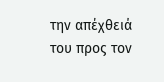την απέχθειά του προς τον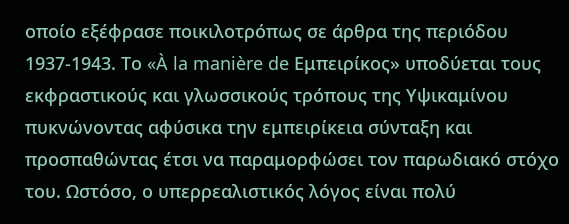οποίο εξέφρασε ποικιλοτρόπως σε άρθρα της περιόδου 1937-1943. Το «À la manière de Εμπειρίκος» υποδύεται τους εκφραστικούς και γλωσσικούς τρόπους της Υψικαμίνου πυκνώνοντας αφύσικα την εμπειρίκεια σύνταξη και προσπαθώντας έτσι να παραμορφώσει τον παρωδιακό στόχο του. Ωστόσο, ο υπερρεαλιστικός λόγος είναι πολύ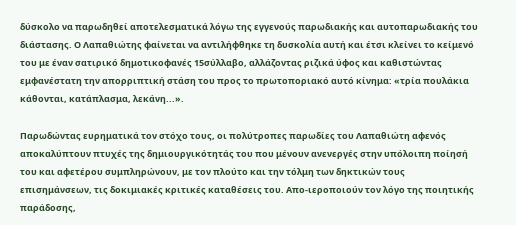δύσκολο να παρωδηθεί αποτελεσματικά λόγω της εγγενούς παρωδιακής και αυτοπαρωδιακής του διάστασης. Ο Λαπαθιώτης φαίνεται να αντιλήφθηκε τη δυσκολία αυτή και έτσι κλείνει το κείμενό του με έναν σατιρικό δημοτικοφανές 15σύλλαβο, αλλάζοντας ριζικά ύφος και καθιστώντας εμφανέστατη την απορριπτική στάση του προς το πρωτοποριακό αυτό κίνημα: «τρία πουλάκια κάθονται, κατάπλασμα, λεκάνη...».

Παρωδώντας ευρηματικά τον στόχο τους, οι πολύτροπες παρωδίες του Λαπαθιώτη αφενός αποκαλύπτουν πτυχές της δημιουργικότητάς του που μένουν ανενεργές στην υπόλοιπη ποίησή του και αφετέρου συμπληρώνουν, με τον πλούτο και την τόλμη των δηκτικών τους επισημάνσεων, τις δοκιμιακές κριτικές καταθέσεις του. Απο-ιεροποιούν τον λόγο της ποιητικής παράδοσης,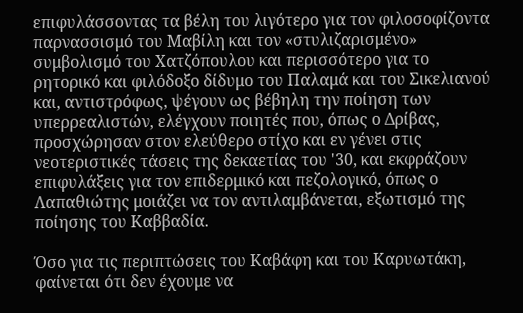επιφυλάσσοντας τα βέλη του λιγότερο για τον φιλοσοφίζοντα παρνασσισμό του Μαβίλη και τον «στυλιζαρισμένο» συμβολισμό του Χατζόπουλου και περισσότερο για το ρητορικό και φιλόδοξο δίδυμο του Παλαμά και του Σικελιανού και, αντιστρόφως, ψέγουν ως βέβηλη την ποίηση των υπερρεαλιστών, ελέγχουν ποιητές που, όπως ο Δρίβας, προσχώρησαν στον ελεύθερο στίχο και εν γένει στις νεοτεριστικές τάσεις της δεκαετίας του '30, και εκφράζουν επιφυλάξεις για τον επιδερμικό και πεζολογικό, όπως ο Λαπαθιώτης μοιάζει να τον αντιλαμβάνεται, εξωτισμό της ποίησης του Καββαδία.

Όσο για τις περιπτώσεις του Καβάφη και του Καρυωτάκη, φαίνεται ότι δεν έχουμε να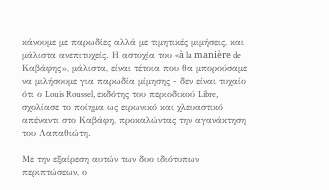κάνουμε με παρωδίες αλλά με τιμητικές μιμήσεις, και μάλιστα ανεπιτυχείς. Η αστοχία του «à la manière de Καβάφης», μάλιστα, είναι τέτοια που θα μπορούσαμε να μιλήσουμε για παρωδία μίμησης - δεν είναι τυχαίο ότι ο Louis Roussel, εκδότης του περιοδικού Libre, σχολίασε το ποίημα ως ειρωνικό και χλευαστικό απέναντι στο Καβάφη, προκαλώντας την αγανάκτηση του Λαπαθιώτη.

Με την εξαίρεση αυτών των δυο ιδιότυπων περιπτώσεων, ο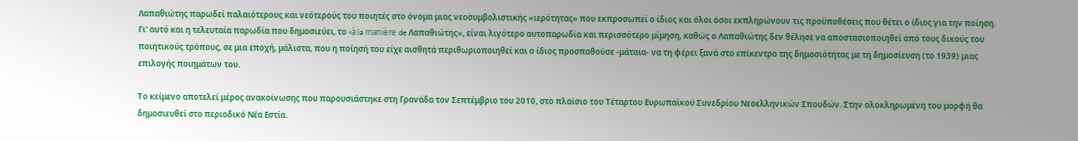Λαπαθιώτης παρωδεί παλαιότερους και νεότερούς του ποιητές στο όνομα μιας νεοσυμβολιστικής «ιερότητας» που εκπροσωπεί ο ίδιος και όλοι όσοι εκπληρώνουν τις προϋποθέσεις που θέτει ο ίδιος για την ποίηση. Γι' αυτό και η τελευταία παρωδία που δημοσιεύει, το «à la manière de Λαπαθιώτης», είναι λιγότερο αυτοπαρωδία και περισσότερο μίμηση, καθώς ο Λαπαθιώτης δεν θέλησε να αποστασιοποιηθεί από τους δικούς του ποιητικούς τρόπους, σε μια εποχή, μάλιστα, που η ποίησή του είχε αισθητά περιθωριοποιηθεί και ο ίδιος προσπαθούσε -μάταια- να τη φέρει ξανά στο επίκεντρο της δημοσιότητας με τη δημοσίευση (το 1939) μιας επιλογής ποιημάτων του.

Το κείμενο αποτελεί μέρος ανακοίνωσης που παρουσιάστηκε στη Γρανάδα τον Σεπτέμβριο του 2010, στο πλαίσιο του Τέταρτου Ευρωπαϊκού Συνεδρίου Νεοελληνικών Σπουδών. Στην ολοκληρωμένη του μορφή θα δημοσιευθεί στο περιοδικό Νέα Εστία.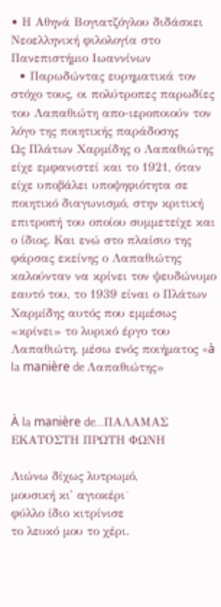• Η Αθηνά Βογιατζόγλου διδάσκει Νεοελληνική φιλολογία στο Πανεπιστήμιο Ιωαννίνων
  • Παρωδώντας ευρηματικά τον στόχο τους, οι πολύτροπες παρωδίες του Λαπαθιώτη απο-ιεροποιούν τον λόγο της ποιητικής παράδοσης
Ως Πλάτων Χαρμίδης ο Λαπαθιώτης είχε εμφανιστεί και το 1921, όταν είχε υποβάλει υποψηφιότητα σε ποιητικό διαγωνισμό, στην κριτική επιτροπή του οποίου συμμετείχε και ο ίδιος. Και ενώ στο πλαίσιο της φάρσας εκείνης ο Λαπαθιώτης καλούνταν να κρίνει τον ψευδώνυμο εαυτό του, το 1939 είναι ο Πλάτων Χαρμίδης αυτός που εμμέσως «κρίνει» το λυρικό έργο του Λαπαθιώτη, μέσω ενός ποιήματος «à la manière de Λαπαθιώτης»


À la manière de...ΠΑΛΑΜΑΣ
ΕΚΑΤΟΣΤΗ ΠΡΩΤΗ ΦΩΝΗ

Λιώνω δίχως λυτρωμό,
μουσική κι' αγιοκέρι˙
φύλλο ίδιο κιτρίνισε
το λευκό μου το χέρι.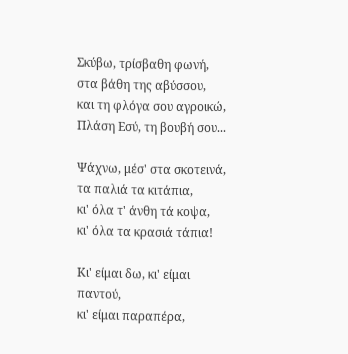Σκύβω, τρίσβαθη φωνή,
στα βάθη της αβύσσου,
και τη φλόγα σου αγροικώ,
Πλάση Εσύ, τη βουβή σου...

Ψάχνω, μέσ' στα σκοτεινά,
τα παλιά τα κιτάπια,
κι' όλα τ' άνθη τά κοψα,
κι' όλα τα κρασιά τάπια!

Κι' είμαι δω, κι' είμαι παντού,
κι' είμαι παραπέρα,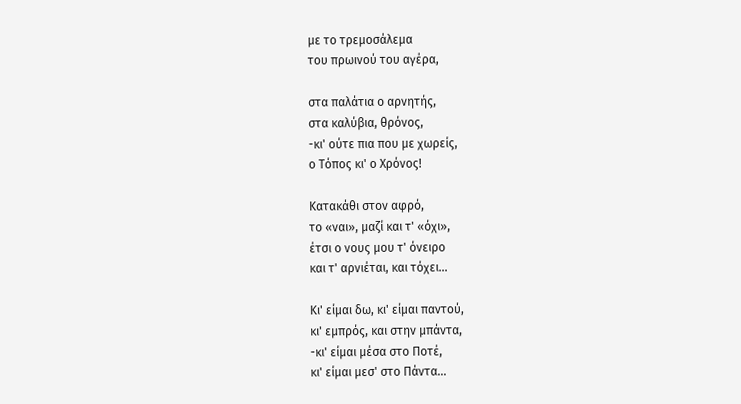με το τρεμοσάλεμα
του πρωινού του αγέρα,

στα παλάτια ο αρνητής,
στα καλύβια, θρόνος,
-κι' ούτε πια που με χωρείς,
ο Τόπος κι' ο Χρόνος!

Κατακάθι στον αφρό,
το «ναι», μαζί και τ' «όχι»,
έτσι ο νους μου τ' όνειρο
και τ' αρνιέται, και τόχει...

Κι' είμαι δω, κι' είμαι παντού,
κι' εμπρός, και στην μπάντα,
-κι' είμαι μέσα στο Ποτέ,
κι' είμαι μεσ' στο Πάντα...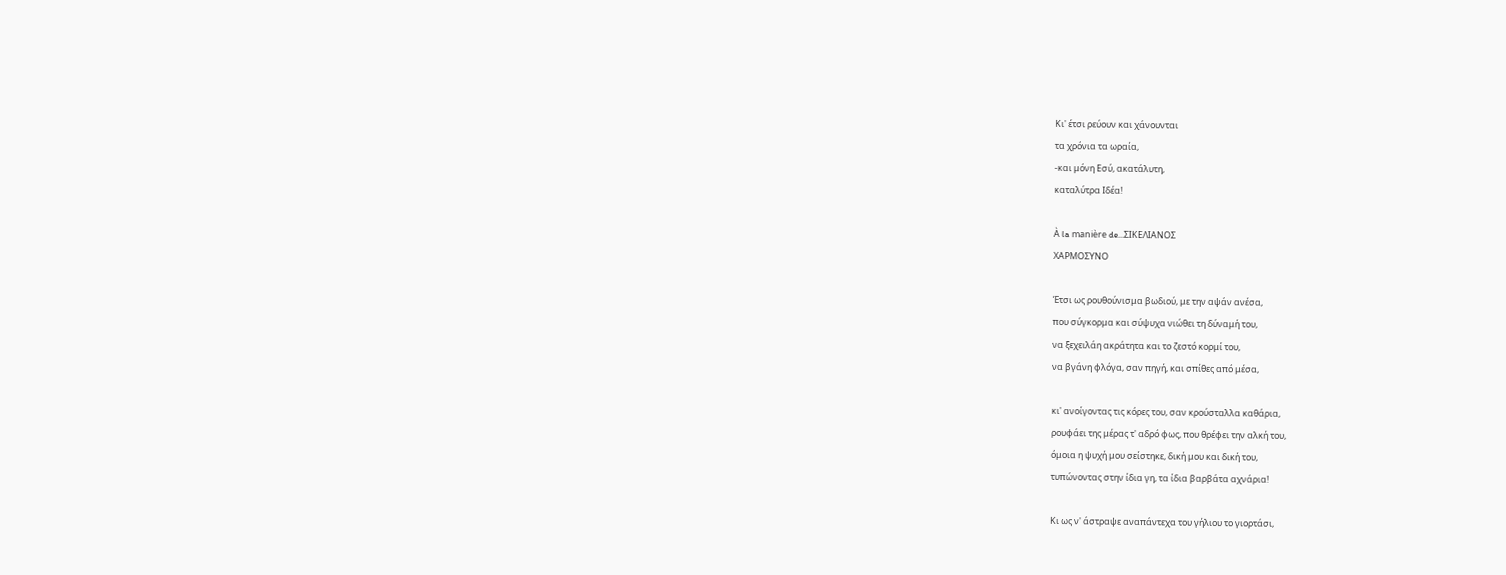Κι' έτσι ρεύουν και χάνουνται
τα χρόνια τα ωραία,
-και μόνη Εσύ, ακατάλυτη,
καταλύτρα Ιδέα!

À la manière de...ΣΙΚΕΛΙΑΝΟΣ
ΧΑΡΜΟΣΥΝΟ

Έτσι ως ρουθούνισμα βωδιού, με την αψάν ανέσα,
που σύγκορμα και σύψυχα νιώθει τη δύναμή του,
να ξεχειλάη ακράτητα και το ζεστό κορμί του,
να βγάνη φλόγα, σαν πηγή, και σπίθες από μέσα,

κι' ανοίγοντας τις κόρες του, σαν κρούσταλλα καθάρια,
ρουφάει της μέρας τ' αδρό φως, που θρέφει την αλκή του,
όμοια η ψυχή μου σείστηκε, δική μου και δική του,
τυπώνοντας στην ίδια γη, τα ίδια βαρβάτα αχνάρια!

Κι ως ν' άστραψε αναπάντεχα του γήλιου το γιορτάσι,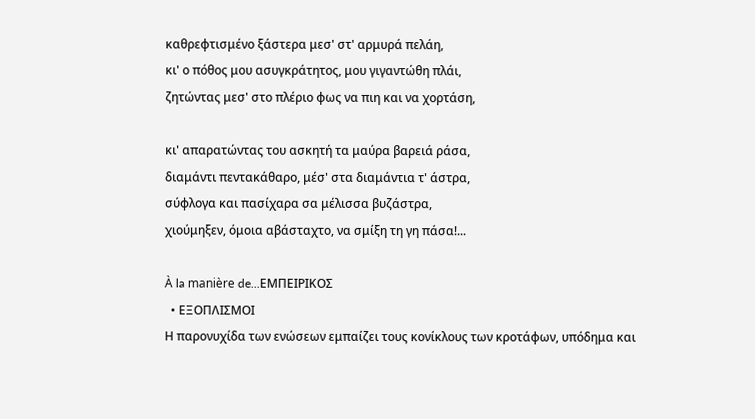καθρεφτισμένο ξάστερα μεσ' στ' αρμυρά πελάη,
κι' ο πόθος μου ασυγκράτητος, μου γιγαντώθη πλάι,
ζητώντας μεσ' στο πλέριο φως να πιη και να χορτάση,

κι' απαρατώντας του ασκητή τα μαύρα βαρειά ράσα,
διαμάντι πεντακάθαρο, μέσ' στα διαμάντια τ' άστρα,
σύφλογα και πασίχαρα σα μέλισσα βυζάστρα,
χιούμηξεν, όμοια αβάσταχτο, να σμίξη τη γη πάσα!...

À la manière de...ΕΜΠΕΙΡΙΚΟΣ
  • ΕΞΟΠΛΙΣΜΟΙ
Η παρονυχίδα των ενώσεων εμπαίζει τους κονίκλους των κροτάφων, υπόδημα και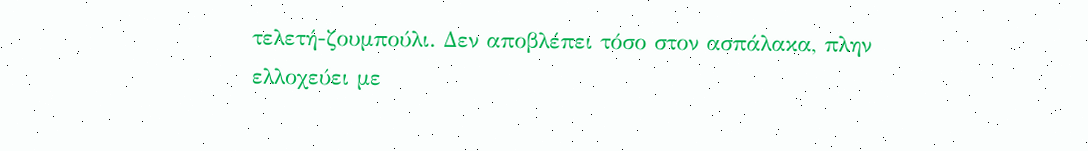τελετή-ζουμπούλι. Δεν αποβλέπει τόσο στον ασπάλακα, πλην ελλοχεύει με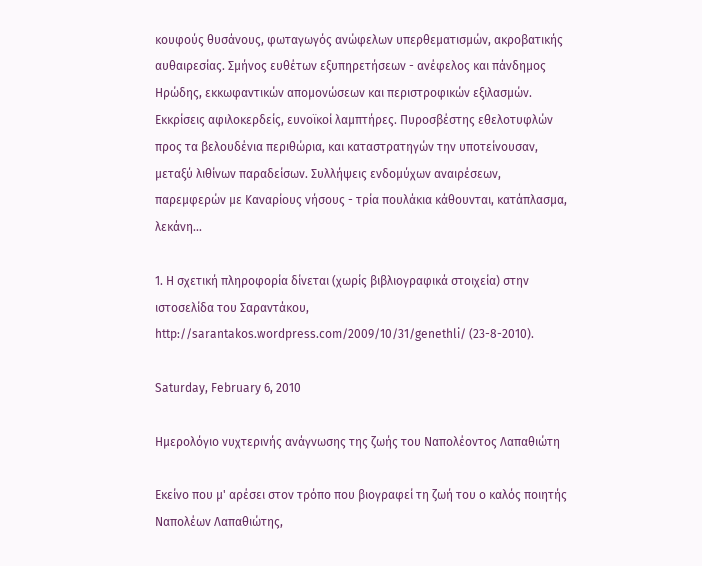κουφούς θυσάνους, φωταγωγός ανώφελων υπερθεματισμών, ακροβατικής αυθαιρεσίας. Σμήνος ευθέτων εξυπηρετήσεων - ανέφελος και πάνδημος Ηρώδης, εκκωφαντικών απομονώσεων και περιστροφικών εξιλασμών. Εκκρίσεις αφιλοκερδείς, ευνοϊκοί λαμπτήρες. Πυροσβέστης εθελοτυφλών προς τα βελουδένια περιθώρια, και καταστρατηγών την υποτείνουσαν, μεταξύ λιθίνων παραδείσων. Συλλήψεις ενδομύχων αναιρέσεων, παρεμφερών με Καναρίους νήσους - τρία πουλάκια κάθουνται, κατάπλασμα, λεκάνη...

1. Η σχετική πληροφορία δίνεται (χωρίς βιβλιογραφικά στοιχεία) στην ιστοσελίδα του Σαραντάκου, http://sarantakos.wordpress.com/2009/10/31/genethli/ (23-8-2010).

Saturday, February 6, 2010

Ημερολόγιο νυχτερινής ανάγνωσης της ζωής του Ναπολέοντος Λαπαθιώτη

Εκείνο που μ' αρέσει στον τρόπο που βιογραφεί τη ζωή του ο καλός ποιητής Ναπολέων Λαπαθιώτης,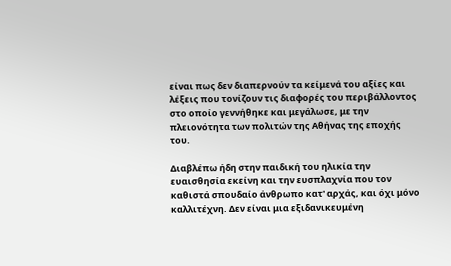είναι πως δεν διαπερνούν τα κείμενά του αξίες και λέξεις που τονίζουν τις διαφορές του περιβάλλοντος στο οποίο γεννήθηκε και μεγάλωσε, με την πλειονότητα των πολιτών της Αθήνας της εποχής του.

Διαβλέπω ήδη στην παιδική του ηλικία την ευαισθησία εκείνη και την ευσπλαχνία που τον καθιστά σπουδαίο άνθρωπο κατ' αρχάς, και όχι μόνο καλλιτέχνη. Δεν είναι μια εξιδανικευμένη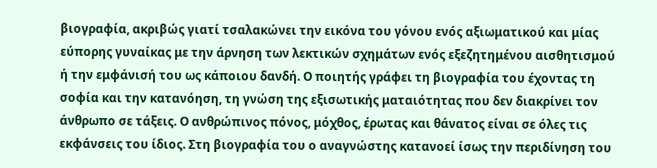βιογραφία, ακριβώς γιατί τσαλακώνει την εικόνα του γόνου ενός αξιωματικού και μίας εύπορης γυναίκας με την άρνηση των λεκτικών σχημάτων ενός εξεζητημένου αισθητισμού ή την εμφάνισή του ως κάποιου δανδή. Ο ποιητής γράφει τη βιογραφία του έχοντας τη σοφία και την κατανόηση, τη γνώση της εξισωτικής ματαιότητας που δεν διακρίνει τον άνθρωπο σε τάξεις. Ο ανθρώπινος πόνος, μόχθος, έρωτας και θάνατος είναι σε όλες τις εκφάνσεις του ίδιος. Στη βιογραφία του ο αναγνώστης κατανοεί ίσως την περιδίνηση του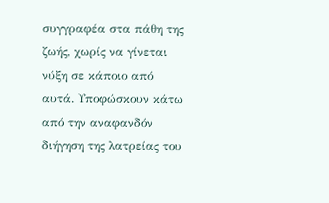συγγραφέα στα πάθη της ζωής, χωρίς να γίνεται νύξη σε κάποιο από αυτά. Υποφώσκουν κάτω από την αναφανδόν διήγηση της λατρείας του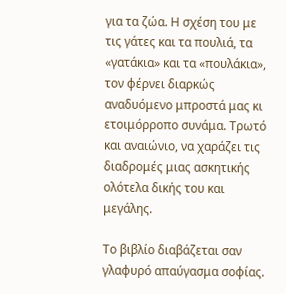για τα ζώα. Η σχέση του με τις γάτες και τα πουλιά, τα «γατάκια» και τα «πουλάκια», τον φέρνει διαρκώς αναδυόμενο μπροστά μας κι ετοιμόρροπο συνάμα. Τρωτό και αναιώνιο, να χαράζει τις διαδρομές μιας ασκητικής ολότελα δικής του και μεγάλης.

Το βιβλίο διαβάζεται σαν γλαφυρό απαύγασμα σοφίας.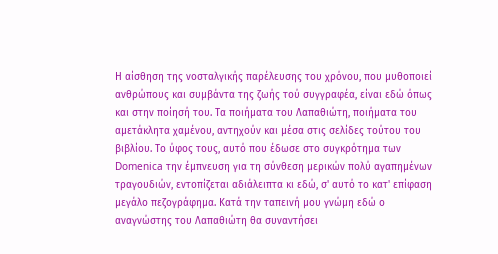Η αίσθηση της νοσταλγικής παρέλευσης του χρόνου, που μυθοποιεί ανθρώπους και συμβάντα της ζωής τού συγγραφέα, είναι εδώ όπως και στην ποίησή του. Τα ποιήματα του Λαπαθιώτη, ποιήματα του αμετάκλητα χαμένου, αντηχούν και μέσα στις σελίδες τούτου του βιβλίου. Το ύφος τους, αυτό που έδωσε στο συγκρότημα των Domenica την έμπνευση για τη σύνθεση μερικών πολύ αγαπημένων τραγουδιών, εντοπίζεται αδιάλειπτα κι εδώ, σ' αυτό το κατ' επίφαση μεγάλο πεζογράφημα. Κατά την ταπεινή μου γνώμη εδώ ο αναγνώστης του Λαπαθιώτη θα συναντήσει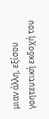μιαν άλλη, εξίσου γοητευτική εκδοχή του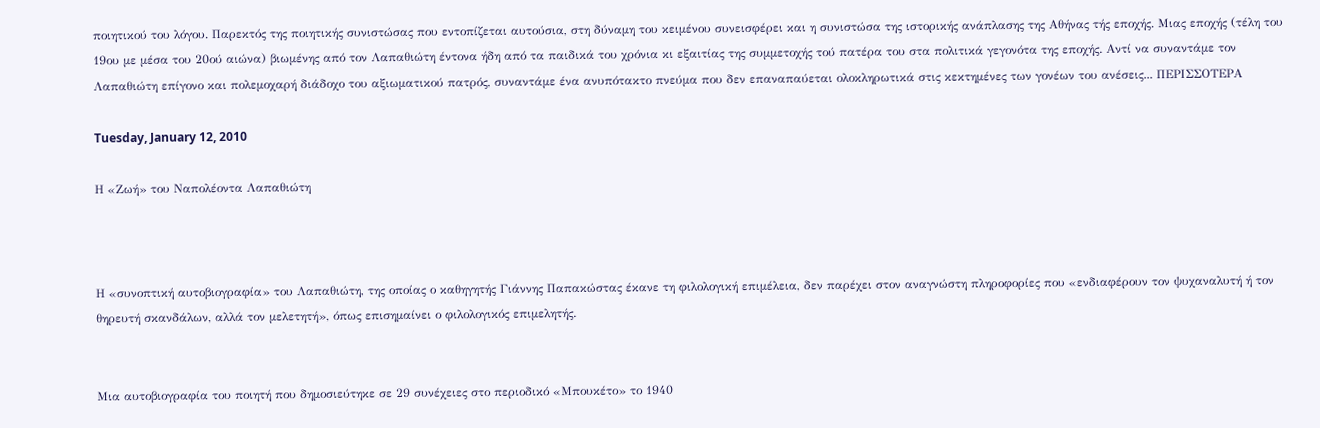ποιητικού του λόγου. Παρεκτός της ποιητικής συνιστώσας που εντοπίζεται αυτούσια, στη δύναμη του κειμένου συνεισφέρει και η συνιστώσα της ιστορικής ανάπλασης της Αθήνας τής εποχής. Μιας εποχής (τέλη του 19ου με μέσα του 20ού αιώνα) βιωμένης από τον Λαπαθιώτη έντονα ήδη από τα παιδικά του χρόνια κι εξαιτίας της συμμετοχής τού πατέρα του στα πολιτικά γεγονότα της εποχής. Αντί να συναντάμε τον Λαπαθιώτη επίγονο και πολεμοχαρή διάδοχο του αξιωματικού πατρός, συναντάμε ένα ανυπότακτο πνεύμα που δεν επαναπαύεται ολοκληρωτικά στις κεκτημένες των γονέων του ανέσεις... ΠΕΡΙΣΣΟΤΕΡΑ

Tuesday, January 12, 2010

Η «Ζωή» του Ναπολέοντα Λαπαθιώτη



Η «συνοπτική αυτοβιογραφία» του Λαπαθιώτη, της οποίας ο καθηγητής Γιάννης Παπακώστας έκανε τη φιλολογική επιμέλεια, δεν παρέχει στον αναγνώστη πληροφορίες που «ενδιαφέρουν τον ψυχαναλυτή ή τον θηρευτή σκανδάλων, αλλά τον μελετητή», όπως επισημαίνει ο φιλολογικός επιμελητής.


Μια αυτοβιογραφία του ποιητή που δημοσιεύτηκε σε 29 συνέχειες στο περιοδικό «Μπουκέτο» το 1940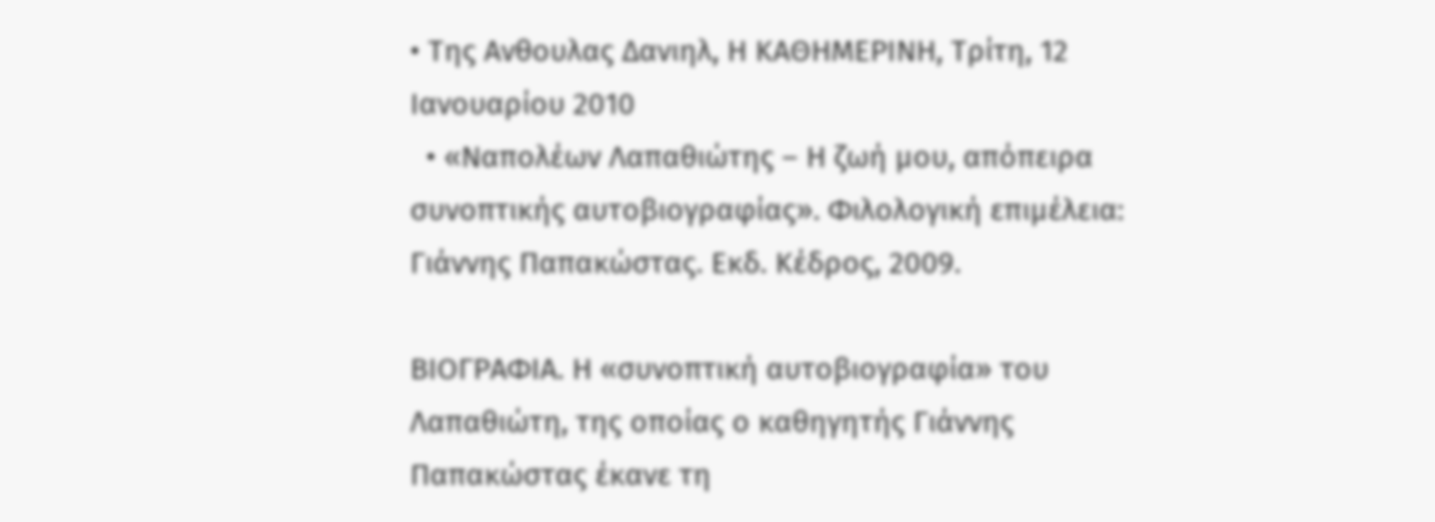• Της Ανθουλας Δανιηλ, Η ΚΑΘΗΜΕΡΙΝΗ, Tρίτη, 12 Iανoυαρίου 2010
  • «Ναπολέων Λαπαθιώτης – Η ζωή μου, απόπειρα συνοπτικής αυτοβιογραφίας». Φιλολογική επιμέλεια: Γιάννης Παπακώστας. Εκδ. Κέδρος, 2009.

ΒΙΟΓΡΑΦΙΑ. Η «συνοπτική αυτοβιογραφία» του Λαπαθιώτη, της οποίας ο καθηγητής Γιάννης Παπακώστας έκανε τη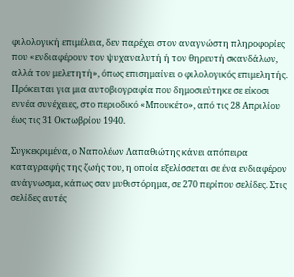φιλολογική επιμέλεια, δεν παρέχει στον αναγνώστη πληροφορίες που «ενδιαφέρουν τον ψυχαναλυτή ή τον θηρευτή σκανδάλων, αλλά τον μελετητή», όπως επισημαίνει ο φιλολογικός επιμελητής. Πρόκειται για μια αυτοβιογραφία που δημοσιεύτηκε σε είκοσι εννέα συνέχειες, στο περιοδικό «Μπουκέτο», από τις 28 Απριλίου έως τις 31 Οκτωβρίου 1940.

Συγκεκριμένα, ο Ναπολέων Λαπαθιώτης κάνει απόπειρα καταγραφής της ζωής του, η οποία εξελίσσεται σε ένα ενδιαφέρον ανάγνωσμα, κάπως σαν μυθιστόρημα, σε 270 περίπου σελίδες. Στις σελίδες αυτές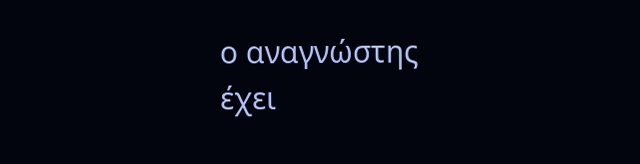ο αναγνώστης έχει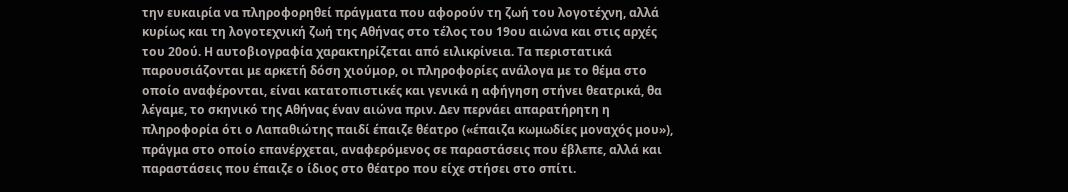την ευκαιρία να πληροφορηθεί πράγματα που αφορούν τη ζωή του λογοτέχνη, αλλά κυρίως και τη λογοτεχνική ζωή της Αθήνας στο τέλος του 19ου αιώνα και στις αρχές του 20ού. Η αυτοβιογραφία χαρακτηρίζεται από ειλικρίνεια. Τα περιστατικά παρουσιάζονται με αρκετή δόση χιούμορ, οι πληροφορίες ανάλογα με το θέμα στο οποίο αναφέρονται, είναι κατατοπιστικές και γενικά η αφήγηση στήνει θεατρικά, θα λέγαμε, το σκηνικό της Αθήνας έναν αιώνα πριν. Δεν περνάει απαρατήρητη η πληροφορία ότι ο Λαπαθιώτης παιδί έπαιζε θέατρο («έπαιζα κωμωδίες μοναχός μου»), πράγμα στο οποίο επανέρχεται, αναφερόμενος σε παραστάσεις που έβλεπε, αλλά και παραστάσεις που έπαιζε ο ίδιος στο θέατρο που είχε στήσει στο σπίτι.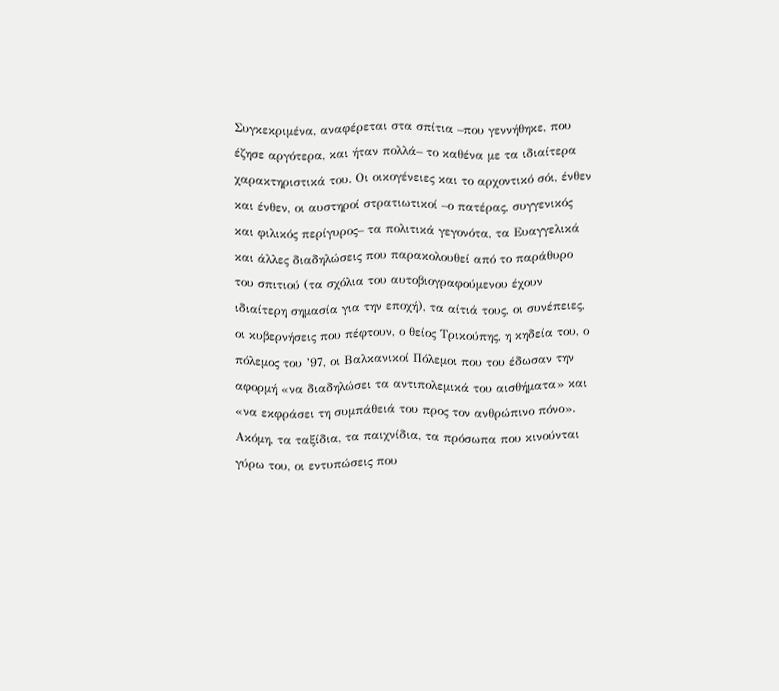Συγκεκριμένα, αναφέρεται στα σπίτια –που γεννήθηκε, που έζησε αργότερα, και ήταν πολλά– το καθένα με τα ιδιαίτερα χαρακτηριστικά του. Οι οικογένειες και το αρχοντικό σόι, ένθεν και ένθεν, οι αυστηροί στρατιωτικοί –ο πατέρας, συγγενικός και φιλικός περίγυρος– τα πολιτικά γεγονότα, τα Ευαγγελικά και άλλες διαδηλώσεις που παρακολουθεί από το παράθυρο του σπιτιού (τα σχόλια του αυτοβιογραφούμενου έχουν ιδιαίτερη σημασία για την εποχή), τα αίτιά τους, οι συνέπειες, οι κυβερνήσεις που πέφτουν, ο θείος Τρικούπης, η κηδεία του, ο πόλεμος του ’97, οι Βαλκανικοί Πόλεμοι που του έδωσαν την αφορμή «να διαδηλώσει τα αντιπολεμικά του αισθήματα» και «να εκφράσει τη συμπάθειά του προς τον ανθρώπινο πόνο». Ακόμη, τα ταξίδια, τα παιχνίδια, τα πρόσωπα που κινούνται γύρω του, οι εντυπώσεις που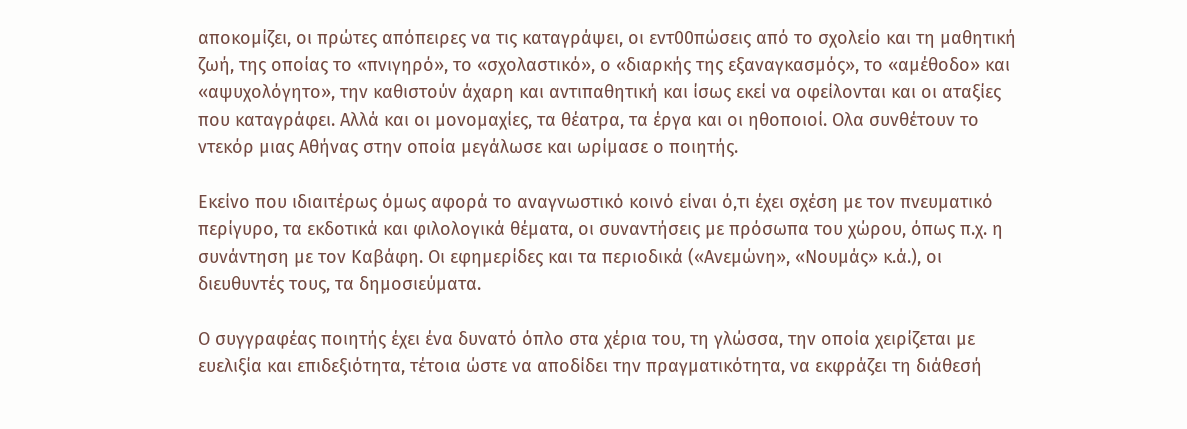αποκομίζει, οι πρώτες απόπειρες να τις καταγράψει, οι εντ00πώσεις από το σχολείο και τη μαθητική ζωή, της οποίας το «πνιγηρό», το «σχολαστικό», ο «διαρκής της εξαναγκασμός», το «αμέθοδο» και «αψυχολόγητο», την καθιστούν άχαρη και αντιπαθητική και ίσως εκεί να οφείλονται και οι αταξίες που καταγράφει. Αλλά και οι μονομαχίες, τα θέατρα, τα έργα και οι ηθοποιοί. Ολα συνθέτουν το ντεκόρ μιας Αθήνας στην οποία μεγάλωσε και ωρίμασε ο ποιητής.

Εκείνο που ιδιαιτέρως όμως αφορά το αναγνωστικό κοινό είναι ό,τι έχει σχέση με τον πνευματικό περίγυρο, τα εκδοτικά και φιλολογικά θέματα, οι συναντήσεις με πρόσωπα του χώρου, όπως π.χ. η συνάντηση με τον Καβάφη. Οι εφημερίδες και τα περιοδικά («Ανεμώνη», «Νουμάς» κ.ά.), οι διευθυντές τους, τα δημοσιεύματα.

Ο συγγραφέας ποιητής έχει ένα δυνατό όπλο στα χέρια του, τη γλώσσα, την οποία χειρίζεται με ευελιξία και επιδεξιότητα, τέτοια ώστε να αποδίδει την πραγματικότητα, να εκφράζει τη διάθεσή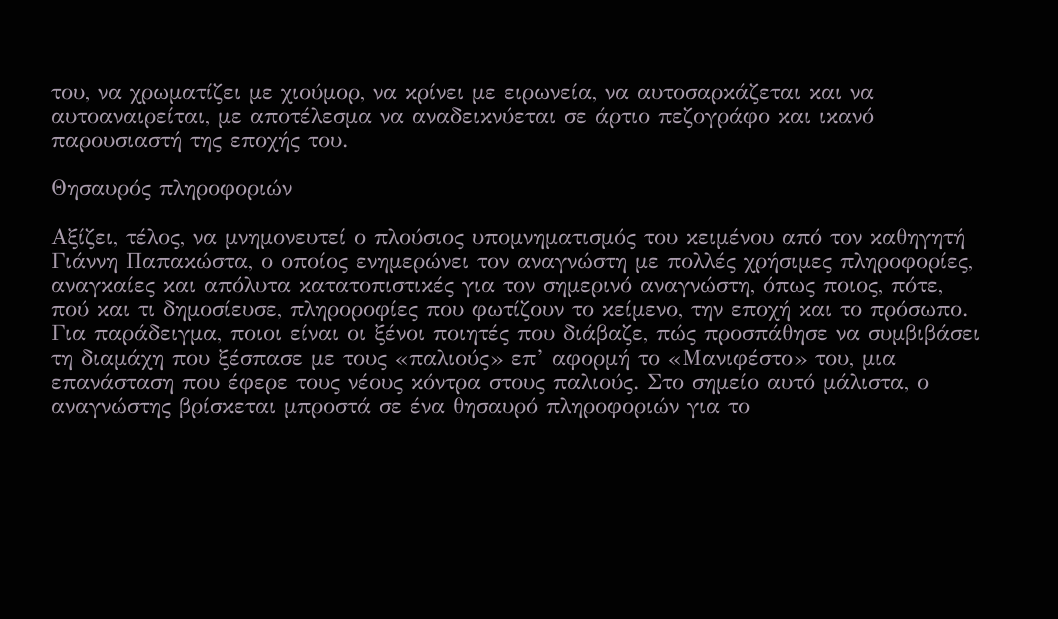του, να χρωματίζει με χιούμορ, να κρίνει με ειρωνεία, να αυτοσαρκάζεται και να αυτοαναιρείται, με αποτέλεσμα να αναδεικνύεται σε άρτιο πεζογράφο και ικανό παρουσιαστή της εποχής του.

Θησαυρός πληροφοριών

Αξίζει, τέλος, να μνημονευτεί ο πλούσιος υπομνηματισμός του κειμένου από τον καθηγητή Γιάννη Παπακώστα, ο οποίος ενημερώνει τον αναγνώστη με πολλές χρήσιμες πληροφορίες, αναγκαίες και απόλυτα κατατοπιστικές για τον σημερινό αναγνώστη, όπως ποιος, πότε, πού και τι δημοσίευσε, πληροροφίες που φωτίζουν το κείμενο, την εποχή και το πρόσωπο. Για παράδειγμα, ποιοι είναι οι ξένοι ποιητές που διάβαζε, πώς προσπάθησε να συμβιβάσει τη διαμάχη που ξέσπασε με τους «παλιούς» επ’ αφορμή το «Μανιφέστο» του, μια επανάσταση που έφερε τους νέους κόντρα στους παλιούς. Στο σημείο αυτό μάλιστα, ο αναγνώστης βρίσκεται μπροστά σε ένα θησαυρό πληροφοριών για το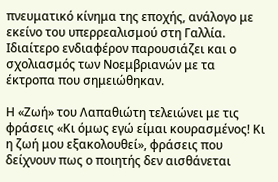πνευματικό κίνημα της εποχής, ανάλογο με εκείνο του υπερρεαλισμού στη Γαλλία. Ιδιαίτερο ενδιαφέρον παρουσιάζει και ο σχολιασμός των Νοεμβριανών με τα έκτροπα που σημειώθηκαν.

Η «Ζωή» του Λαπαθιώτη τελειώνει με τις φράσεις «Κι όμως εγώ είμαι κουρασμένος! Κι η ζωή μου εξακολουθεί», φράσεις που δείχνουν πως ο ποιητής δεν αισθάνεται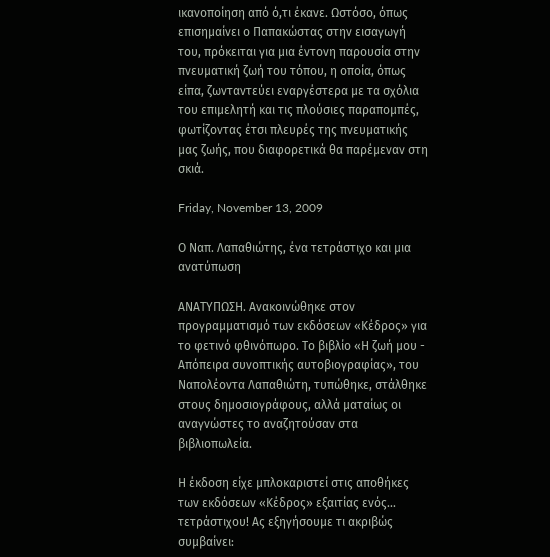ικανοποίηση από ό,τι έκανε. Ωστόσο, όπως επισημαίνει ο Παπακώστας στην εισαγωγή του, πρόκειται για μια έντονη παρουσία στην πνευματική ζωή του τόπου, η οποία, όπως είπα, ζωνταντεύει εναργέστερα με τα σχόλια του επιμελητή και τις πλούσιες παραπομπές, φωτίζοντας έτσι πλευρές της πνευματικής μας ζωής, που διαφορετικά θα παρέμεναν στη σκιά.

Friday, November 13, 2009

Ο Ναπ. Λαπαθιώτης, ένα τετράστιχο και μια ανατύπωση

ΑΝΑΤΥΠΩΣΗ. Ανακοινώθηκε στον προγραμματισμό των εκδόσεων «Κέδρος» για το φετινό φθινόπωρο. Το βιβλίο «Η ζωή μου - Απόπειρα συνοπτικής αυτοβιογραφίας», του Ναπολέοντα Λαπαθιώτη, τυπώθηκε, στάλθηκε στους δημοσιογράφους, αλλά ματαίως οι αναγνώστες το αναζητούσαν στα βιβλιοπωλεία.

Η έκδοση είχε μπλοκαριστεί στις αποθήκες των εκδόσεων «Κέδρος» εξαιτίας ενός... τετράστιχου! Ας εξηγήσουμε τι ακριβώς συμβαίνει: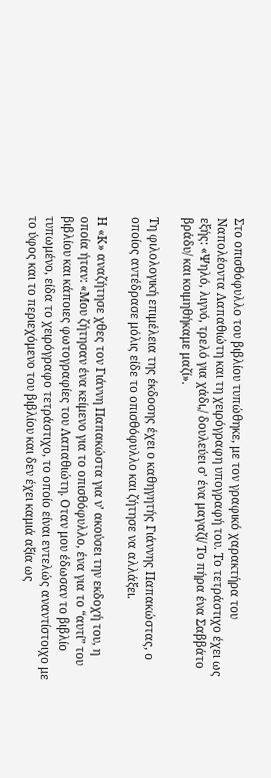Στο οπισθόφυλλο του βιβλίου τυπώθηκε, με τον γραφικό χαρακτήρα του Ναπολέοντα Λαπαθιώτη και τη χειρόγραφη υπογραφή του. Το τετράστιχο έχει ως εξής: «Ψηλό, λιγνό, τρελό για χάδι,/ δουλεύει σ’ ένα μαγαζί/ Το πήρα ένα Σαββάτο βράδυ/ και κοιμηθήκαμε μαζί».

Τη φιλολογική επιμέλεια της έκδοσης έχει ο καθηγητής Γιάννης Παπακώστας, ο οποίος αντέδρασε μόλις είδε το οπισθόφυλλο και ζήτησε να αλλάξει.

Η «Κ» αναζήτησε χθες τον Γιάννη Παπακώστα για ν’ ακούσει την εκδοχή του, η οποία ήταν: «Μου ζήτησαν ένα κείμενο για το οπισθόφυλλο, ένα για το “αυτί” του βιβλίου και κάποιες φωτογραφίες του Λαπαθιώτη. Οταν μου έδωσαν το βιβλίο τυπωμένο, είδα το χειρόγραφο τετράστιχο, το οποίο είναι εντελώς αναντίστοιχο με το ύφος και το περιεχόμενο του βιβλίου και δεν έχει καμιά αξία ως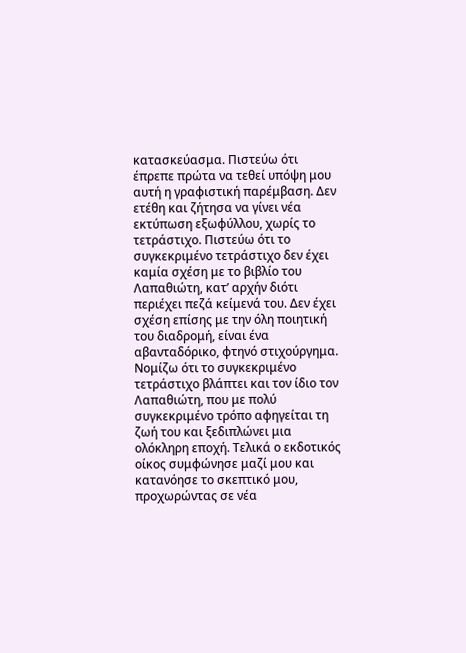κατασκεύασμα. Πιστεύω ότι έπρεπε πρώτα να τεθεί υπόψη μου αυτή η γραφιστική παρέμβαση. Δεν ετέθη και ζήτησα να γίνει νέα εκτύπωση εξωφύλλου, χωρίς το τετράστιχο. Πιστεύω ότι το συγκεκριμένο τετράστιχο δεν έχει καμία σχέση με το βιβλίο του Λαπαθιώτη, κατ’ αρχήν διότι περιέχει πεζά κείμενά του. Δεν έχει σχέση επίσης με την όλη ποιητική του διαδρομή, είναι ένα αβανταδόρικο, φτηνό στιχούργημα. Νομίζω ότι το συγκεκριμένο τετράστιχο βλάπτει και τον ίδιο τον Λαπαθιώτη, που με πολύ συγκεκριμένο τρόπο αφηγείται τη ζωή του και ξεδιπλώνει μια ολόκληρη εποχή. Τελικά ο εκδοτικός οίκος συμφώνησε μαζί μου και κατανόησε το σκεπτικό μου, προχωρώντας σε νέα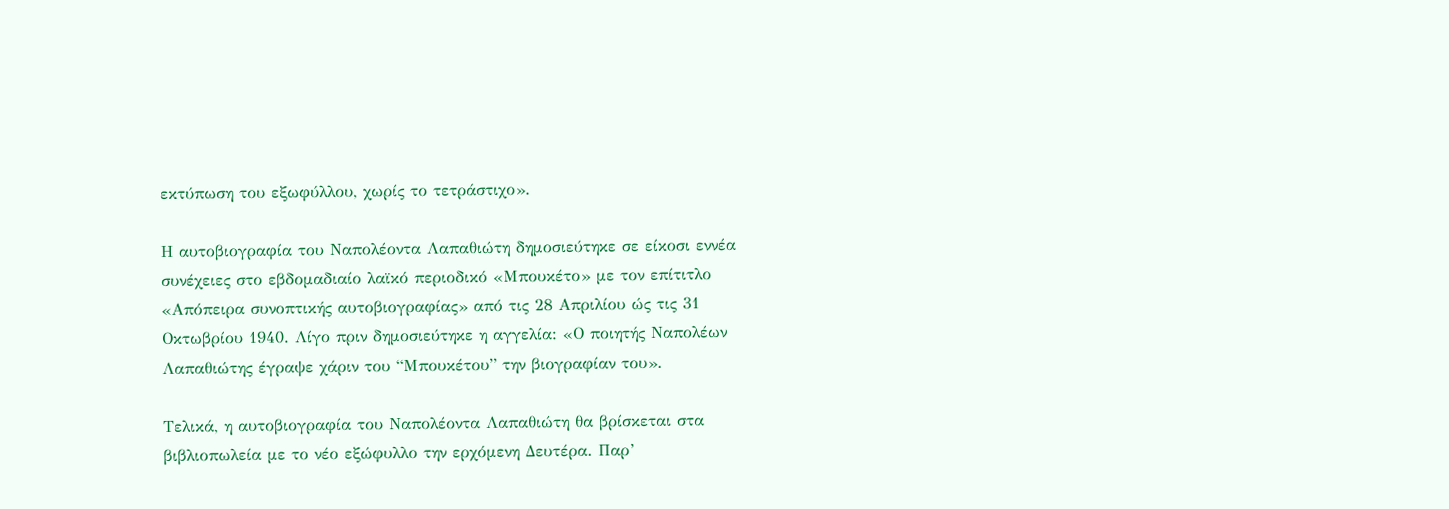εκτύπωση του εξωφύλλου, χωρίς το τετράστιχο».

Η αυτοβιογραφία του Ναπολέοντα Λαπαθιώτη δημοσιεύτηκε σε είκοσι εννέα συνέχειες στο εβδομαδιαίο λαϊκό περιοδικό «Μπουκέτο» με τον επίτιτλο «Απόπειρα συνοπτικής αυτοβιογραφίας» από τις 28 Απριλίου ώς τις 31 Οκτωβρίου 1940. Λίγο πριν δημοσιεύτηκε η αγγελία: «Ο ποιητής Ναπολέων Λαπαθιώτης έγραψε χάριν του “Μπουκέτου” την βιογραφίαν του».

Τελικά, η αυτοβιογραφία του Ναπολέοντα Λαπαθιώτη θα βρίσκεται στα βιβλιοπωλεία με το νέο εξώφυλλο την ερχόμενη Δευτέρα. Παρ’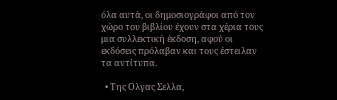όλα αυτά, οι δημοσιογράφοι από τον χώρο του βιβλίου έχουν στα χέρια τους μια συλλεκτική έκδοση, αφού οι εκδόσεις πρόλαβαν και τους έστειλαν τα αντίτυπα.

  • Της Ολγας Σελλα,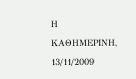Η ΚΑΘΗΜΕΡΙΝΗ, 13/11/2009